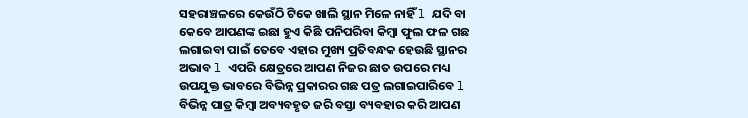ସହରାଞ୍ଚଳରେ କେଉଁଠି ଟିକେ ଖାଲି ସ୍ଥାନ ମିଳେ ନାହିଁ l ଯଦି ବା କେବେ ଆପଣଙ୍କ ଇଛା ହୁଏ କିଛି ପନିପରିବା କିମ୍ବା ଫୁଲ ଫଳ ଗଛ ଲଗାଇବା ପାଇଁ ତେବେ ଏହାର ମୁଖ୍ୟ ପ୍ରତିବନ୍ଧକ ହେଉଛି ସ୍ଥାନର ଅଭାବ l ଏପରି କ୍ଷେତ୍ରରେ ଆପଣ ନିଜର ଛାତ ଉପରେ ମଧ୍ୟ ଉପଯୁକ୍ତ ଭାବରେ ବିଭିନ୍ନ ପ୍ରକାରର ଗଛ ପତ୍ର ଲଗାଇପାରିବେ l ବିଭିନ୍ନ ପାତ୍ର କିମ୍ବା ଅବ୍ୟବହୃତ ଜରି ବସ୍ତା ବ୍ୟବହାର କରି ଆପଣ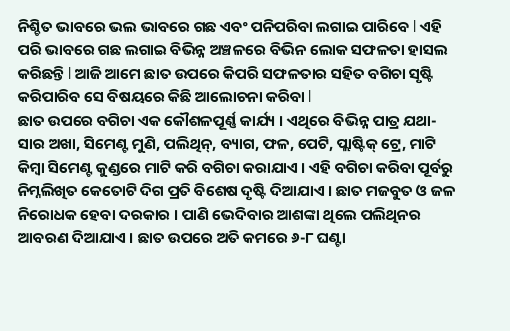ନିଶ୍ଚିତ ଭାବରେ ଭଲ ଭାବରେ ଗଛ ଏବଂ ପନିପରିବା ଲଗାଇ ପାରିବେ l ଏହି ପରି ଭାବରେ ଗଛ ଲଗାଇ ବିଭିନ୍ନ ଅଞ୍ଚଳରେ ବିଭିନ ଲୋକ ସଫଳତା ହାସଲ କରିଛନ୍ତି l ଆଜି ଆମେ ଛାତ ଉପରେ କିପରି ସଫଳତାର ସହିତ ବଗିଚା ସୃଷ୍ଟି କରିପାରିବ ସେ ବିଷୟରେ କିଛି ଆଲୋଚନା କରିବା l
ଛାତ ଉପରେ ବଗିଚା ଏକ କୌଶଳପୂର୍ଣ୍ଣ କାର୍ଯ୍ୟ । ଏଥିରେ ବିଭିନ୍ନ ପାତ୍ର ଯଥା- ସାର ଅଖା, ସିମେଣ୍ଟ ମୁଣି, ପଲିଥିନ୍, ବ୍ୟାଗ, ଫଳ, ପେଟି, ପ୍ଲାଷ୍ଟିକ୍ ଟ୍ରେ, ମାଟି କିମ୍ବା ସିମେଣ୍ଟ କୁଣ୍ଡରେ ମାଟି କରି ବଗିଚା କରାଯାଏ । ଏହି ବଗିଚା କରିବା ପୂର୍ବରୁ ନିମ୍ନଲିଖିତ କେତୋଟି ଦିଗ ପ୍ରତି ବିଶେଷ ଦୃଷ୍ଟି ଦିଆଯାଏ । ଛାତ ମଜବୁତ ଓ ଜଳ ନିରୋଧକ ହେବା ଦରକାର । ପାଣି ଭେଦିବାର ଆଶଙ୍କା ଥିଲେ ପଲିଥିନର ଆବରଣ ଦିଆଯାଏ । ଛାତ ଉପରେ ଅତି କମରେ ୬-୮ ଘଣ୍ଟା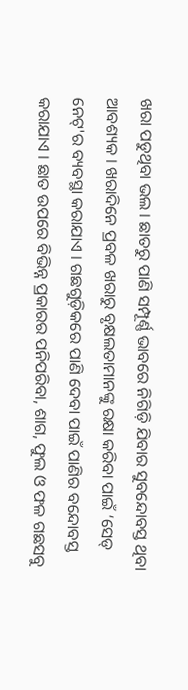ଖରା ପଡୁଥିବା ଭଲ । ଛାତରୁ ପାଣି ସମ୍ପୂର୍ଣ୍ଣ ଭାବରେ ନିଗିଡ଼ି ଯିବାର ସୁବନ୍ଦୋବସ୍ତ ଥିବା ଆବଶ୍ୟକ । ଖରାଦିନେ ପ୍ରବଳ ଖରାରୁ ବୃକ୍ଷଲତାମାନଙ୍କୁ ରକ୍ଷା କରିବା ପାଇଁ ‘ସେଡ୍ ନେଟ୍'ର ବ୍ୟବସ୍ଥା କରାଯାଏ । ଗଛଗୁଡ଼ିକରେ ପାଣି ଦେବା ପାଇଁ ପାଣିର ବନ୍ଦୋବସ୍ତ କରାଯାଏ । ଛାତ ଉପରେ ବିଭିନ୍ନ ପ୍ରକାରର ପନିପରିବା, ଶାଗ, ଫୁଲ ଓ ଫଳ ଗଛସବୁ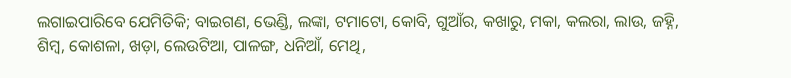ଲଗାଇପାରିବେ ଯେମିତିକି; ବାଇଗଣ, ଭେଣ୍ଡି, ଲଙ୍କା, ଟମାଟୋ, କୋବି, ଗୁଆଁର, କଖାରୁ, ମକା, କଲରା, ଲାଉ, ଜହ୍ନି, ଶିମ୍ବ, କୋଶଳା, ଖଡ଼ା, ଲେଉଟିଆ, ପାଳଙ୍ଗ, ଧନିଆଁ, ମେଥି,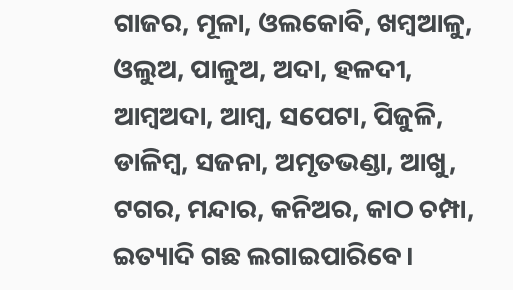ଗାଜର, ମୂଳା, ଓଲକୋବି, ଖମ୍ବଆଳୁ, ଓଲୁଅ, ପାଳୁଅ, ଅଦା, ହଳଦୀ, ଆମ୍ବଅଦା, ଆମ୍ବ, ସପେଟା, ପିଜୁଳି, ଡାଳିମ୍ବ, ସଜନା, ଅମୃତଭଣ୍ଡା, ଆଖୁ, ଟଗର, ମନ୍ଦାର, କନିଅର, କାଠ ଚମ୍ପା, ଇତ୍ୟାଦି ଗଛ ଲଗାଇପାରିବେ।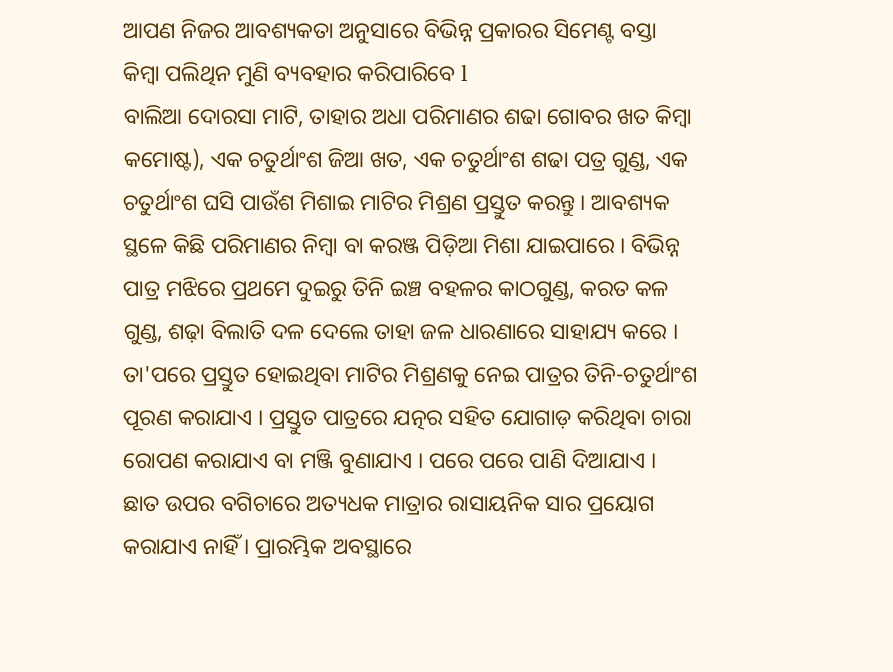ଆପଣ ନିଜର ଆବଶ୍ୟକତା ଅନୁସାରେ ବିଭିନ୍ନ ପ୍ରକାରର ସିମେଣ୍ଟ ବସ୍ତା କିମ୍ବା ପଲିଥିନ ମୁଣି ବ୍ୟବହାର କରିପାରିବେ l
ବାଲିଆ ଦୋରସା ମାଟି, ତାହାର ଅଧା ପରିମାଣର ଶଢା ଗୋବର ଖତ କିମ୍ବା କମୋଷ୍ଟ), ଏକ ଚତୁର୍ଥାଂଶ ଜିଆ ଖତ, ଏକ ଚତୁର୍ଥାଂଶ ଶଢା ପତ୍ର ଗୁଣ୍ଡ, ଏକ ଚତୁର୍ଥାଂଶ ଘସି ପାଉଁଶ ମିଶାଇ ମାଟିର ମିଶ୍ରଣ ପ୍ରସ୍ତୁତ କରନ୍ତୁ । ଆବଶ୍ୟକ ସ୍ଥଳେ କିଛି ପରିମାଣର ନିମ୍ବା ବା କରଞ୍ଜ ପିଡ଼ିଆ ମିଶା ଯାଇପାରେ । ବିଭିନ୍ନ ପାତ୍ର ମଝିରେ ପ୍ରଥମେ ଦୁଇରୁ ତିନି ଇଞ୍ଚ ବହଳର କାଠଗୁଣ୍ଡ, କରତ କଳ ଗୁଣ୍ଡ, ଶଢ଼ା ବିଲାତି ଦଳ ଦେଲେ ତାହା ଜଳ ଧାରଣାରେ ସାହାଯ୍ୟ କରେ । ତା'ପରେ ପ୍ରସ୍ତୁତ ହୋଇଥିବା ମାଟିର ମିଶ୍ରଣକୁ ନେଇ ପାତ୍ରର ତିନି-ଚତୁର୍ଥାଂଶ ପୂରଣ କରାଯାଏ । ପ୍ରସ୍ତୁତ ପାତ୍ରରେ ଯତ୍ନର ସହିତ ଯୋଗାଡ଼ କରିଥିବା ଚାରା ରୋପଣ କରାଯାଏ ବା ମଞ୍ଜି ବୁଣାଯାଏ । ପରେ ପରେ ପାଣି ଦିଆଯାଏ । ଛାତ ଉପର ବଗିଚାରେ ଅତ୍ୟଧକ ମାତ୍ରାର ରାସାୟନିକ ସାର ପ୍ରୟୋଗ କରାଯାଏ ନାହିଁ । ପ୍ରାରମ୍ଭିକ ଅବସ୍ଥାରେ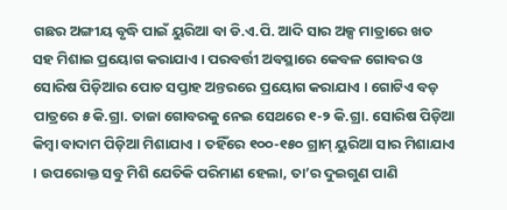ଗଛର ଅଙ୍ଗୀୟ ବୃଦ୍ଧି ପାଇଁ ୟୁରିଆ ବା ଡି.ଏ.ପି. ଆଦି ସାର ଅଳ୍ପ ମାତ୍ରାରେ ଖତ ସହ ମିଶାଇ ପ୍ରୟୋଗ କରାଯାଏ । ପରବର୍ତ୍ତୀ ଅବସ୍ଥାରେ କେବଳ ଗୋବର ଓ ସୋରିଷ ପିଡ଼ିଆର ପୋଚ ସପ୍ତାହ ଅନ୍ତରରେ ପ୍ରୟୋଗ କରାଯାଏ । ଗୋଟିଏ ବଡ଼ ପାତ୍ରରେ ୫ କି.ଗ୍ରା. ତାଜା ଗୋବରକୁ ନେଇ ସେଥରେ ୧-୨ କି.ଗ୍ରା. ସୋରିଷ ପିଡ଼ିଆ କିମ୍ବା ବାଦାମ ପିଡ଼ିଆ ମିଶାଯାଏ । ତହିଁରେ ୧୦୦-୧୫୦ ଗ୍ରାମ୍ ୟୁରିଆ ସାର ମିଶାଯାଏ । ଉପରୋକ୍ତ ସବୁ ମିଶି ଯେତିକି ପରିମାଣ ହେଲା, ତା’ର ଦୁଇଗୁଣ ପାଣି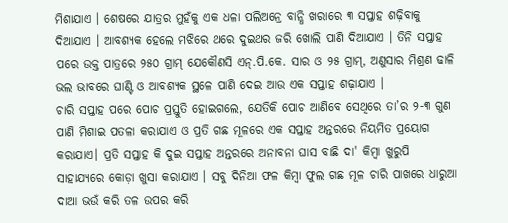ମିଶାଯାଏ । ଶେଷରେ ଯାତ୍ରର ମୁହଁକୁ ଏକ ଧଳା ପଲିଅନ୍ରେ ବାନ୍ଧି ଖରାରେ ୩ ସପ୍ତାହ ଶଢ଼ିବାକୁ ଦିଆଯାଏ । ଆବଶ୍ୟକ ହେଲେ ମଝିରେ ଥରେ ଦୁଇଥର ଜରି ଖୋଲି ପାଣି ଦିଆଯାଏ । ତିନି ସପ୍ତାହ ପରେ ଉକ୍ତ ପାତ୍ରରେ ୨୫୦ ଗ୍ରାମ୍ ଯେକୌଣସି ଏନ୍.ପି.କେ. ସାର ଓ ୨୫ ଗ୍ରାମ୍, ଅଣୁସାର ମିଶ୍ରଣ ଢାଳି ଭଲ ଭାବରେ ଘାଣ୍ଟି ଓ ଆବଶ୍ୟକ ସ୍ଥଳେ ପାଣି ଦେଇ ଆଉ ଏକ ସପ୍ତାହ ଶଢ଼ାଯାଏ ।
ଚାରି ସପ୍ତାହ ପରେ ପୋଚ ପ୍ରସ୍ତୁତି ହୋଇଗଲେ, ଯେତିକି ପୋଚ ଆଣିବେ ସେଥିରେ ତା’ର ୨-୩ ଗୁଣ ପାଣି ମିଶାଇ ପତଳା କରାଯାଏ ଓ ପ୍ରତି ଗଛ ମୂଳରେ ଏକ ସପ୍ତାହ ଅନ୍ତରରେ ନିୟମିତ ପ୍ରୟୋଗ କରାଯାଏ। ପ୍ରତି ସପ୍ତାହ କି ଦୁଇ ସପ୍ତାହ ଅନ୍ତରରେ ଅନାବନା ଘାସ ବାଛି ଦା' କିମ୍ବା ଖୁରୁପି ସାହାଯ୍ୟରେ କୋଡ଼ା ଖୁସା କରାଯାଏ । ସବୁ ଦିନିଆ ଫଳ କିମ୍ବା ଫୁଲ ଗଛ ମୂଳ ଚାରି ପାଖରେ ଧାରୁଆ ଦାଆ ଭଉଁ କରି ତଳ ଉପର କରି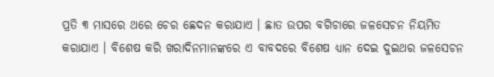ପ୍ରତି ୩ ମାସରେ ଥରେ ଚେର ଛେଦନ କରାଯାଏ । ଛାତ ଉପର ବଗିଚାରେ ଜଳସେଚନ ନିୟମିତ କରାଯାଏ । ବିଶେଷ କରି ଖରାଦିନମାନଙ୍କରେ ଏ ବାବଦରେ ବିଶେଷ ଧ୍ୟାନ ଦେଇ ଦୁଇଥର ଜଳସେଚନ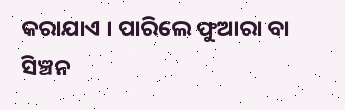କରାଯାଏ । ପାରିଲେ ଫୁଆରା ବା ସିଞ୍ଚନ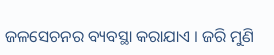ଜଳସେଚନର ବ୍ୟବସ୍ଥା କରାଯାଏ । ଜରି ମୁଣି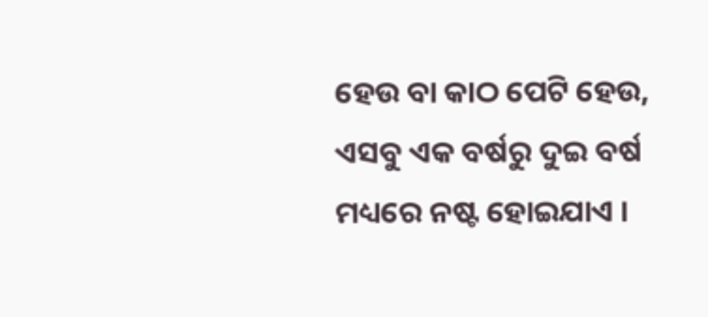ହେଉ ବା କାଠ ପେଟି ହେଉ, ଏସବୁ ଏକ ବର୍ଷରୁ ଦୁଇ ବର୍ଷ ମଧ୍ୟରେ ନଷ୍ଟ ହୋଇଯାଏ ।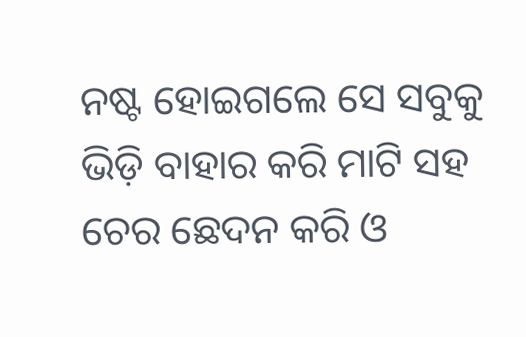ନଷ୍ଟ ହୋଇଗଲେ ସେ ସବୁକୁ ଭିଡ଼ି ବାହାର କରି ମାଟି ସହ ଚେର ଛେଦନ କରି ଓ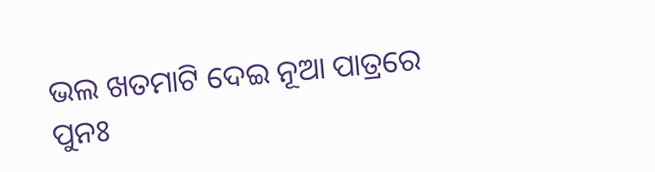ଭଲ ଖତମାଟି ଦେଇ ନୂଆ ପାତ୍ରରେ ପୁନଃ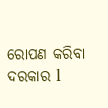ରୋପଣ କରିବା ଦରକାର l